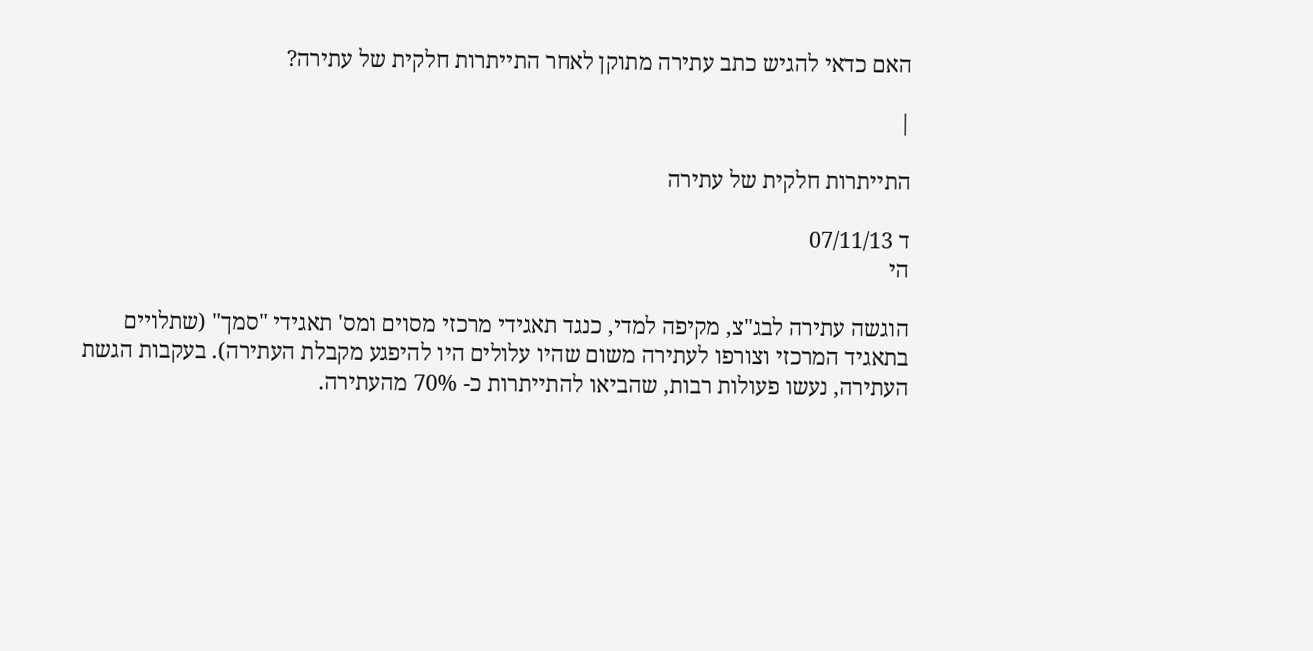האם כדאי להגיש כתב עתירה מתוקן לאחר התייתרות חלקית של עתירה?

|

התייתרות חלקית של עתירה

ד 07/11/13
הי

הוגשה עתירה לבג"צ, מקיפה למדי, כנגד תאגידי מרכזי מסוים ומס' תאגידי "סמך" (שתלויים בתאגיד המרכזי וצורפו לעתירה משום שהיו עלולים היו להיפגע מקבלת העתירה). בעקבות הגשת העתירה, נעשו פעולות רבות, שהביאו להתייתרות כ- 70% מהעתירה.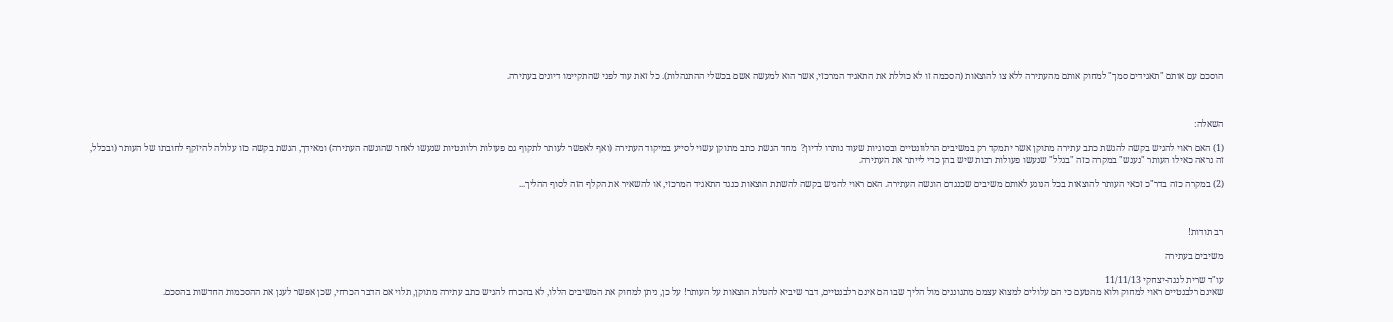הוסכם עם אותם "תאגידים סמך" למחוק אותם מהעתירה ללא צו להוצאות (הסכמה זו לא כוללת את התאגיד המרכזי, אשר הוא למעשה אשם בכשלי ההתנהלות). כל זאת עוד לפני שהתקיימו דיונים בעתירה.



השאלה:

(1) האם ראוי להגיש בקשה להגשת כתב עתירה מתוקן אשר יתמקד רק במשיבים הרלוונטיים ובסוגיות שעוד נותרו לדיון?  מחד הגשת כתב מתוקן עשוי לסייע במיקוד העתירה (ואף לאפשר לעותר לתקוף גם פעולות רלוונטיות שנעשו לאחר שהוגשה העתירה) ומאידך, הגשת בקשה כזו עלולה להיזקף לחובתו של העותר (ובכלל, זה נראה כאילו העותר "נענש" במקרה כזה "בגלל" שנעשו פעולות רבות שיש בהן כדי לייתר את העתירה.

(2) במקרה כזה בדר"כ זכאי העותר להוצאות בכל הנוגע לאותם משיבים שכנגדם הוגשה העתירה. האם ראוי להגיש בקשה להשתת הוצאות כנגד התאגיד המרכזי, או להשאיר את הקלף הזה לסוף ההליך...



רב תודות!

משיבים בעתירה

עו"ד שרית לנגה-יצחקי 11/11/13
שאינם רלבנטיים ראוי למחוק ולוא מהטעם כי הם עלולים למצוא עצמם מתגוננים מול הליך שבו הם אינם רלבנטיים, דבר שיביא להטלת הוצאות על העותר! על כן, ניתן למחוק את המשיבים הללו, לא בהכרח להגיש כתב עתירה מתוקן, תלוי אם הדבר הכרחי, שכן אפשר לעגן את ההסכמות החדשות בהסכם.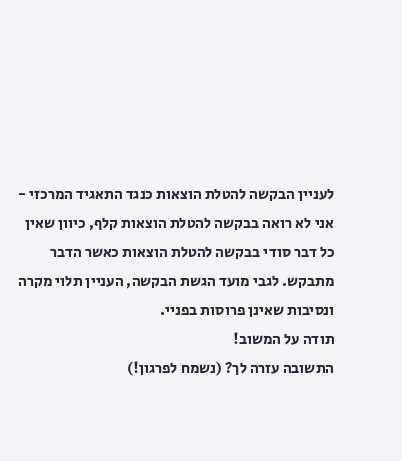לעניין הבקשה להטלת הוצאות כנגד התאגיד המרכזי - אני לא רואה בבקשה להטלת הוצאות קלף, כיוון שאין כל דבר סודי בבקשה להטלת הוצאות כאשר הדבר מתבקש. לגבי מועד הגשת הבקשה, העניין תלוי מקרה ונסיבות שאינן פרוסות בפניי.
תודה על המשוב!
התשובה עזרה לך? (נשמח לפרגון!)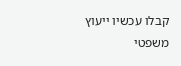קבלו עכשיו ייעוץ משפטי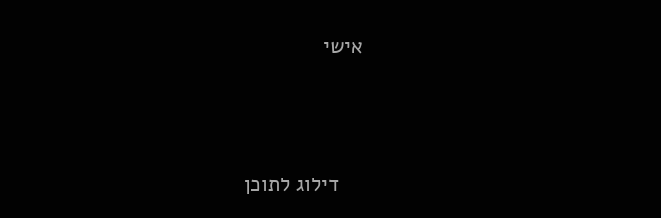אישי





    דילוג לתוכן